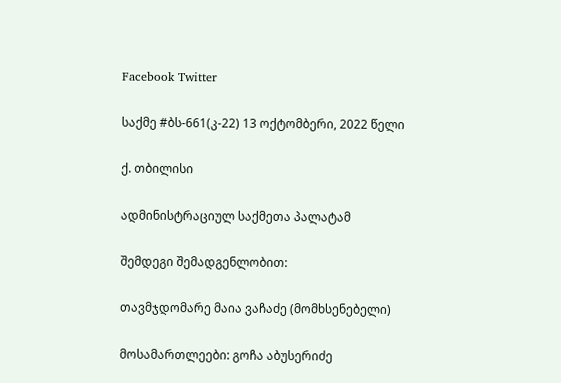Facebook Twitter

საქმე #ბს-661(კ-22) 13 ოქტომბერი, 2022 წელი

ქ. თბილისი

ადმინისტრაციულ საქმეთა პალატამ

შემდეგი შემადგენლობით:

თავმჯდომარე მაია ვაჩაძე (მომხსენებელი)

მოსამართლეები: გოჩა აბუსერიძე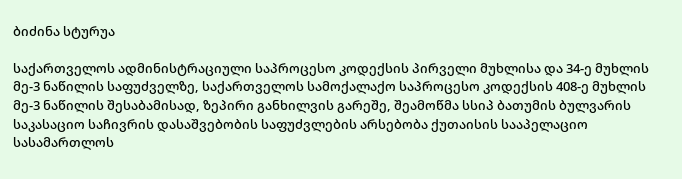ბიძინა სტურუა

საქართველოს ადმინისტრაციული საპროცესო კოდექსის პირველი მუხლისა და 34-ე მუხლის მე-3 ნაწილის საფუძველზე, საქართველოს სამოქალაქო საპროცესო კოდექსის 408-ე მუხლის მე-3 ნაწილის შესაბამისად, ზეპირი განხილვის გარეშე, შეამოწმა სსიპ ბათუმის ბულვარის საკასაციო საჩივრის დასაშვებობის საფუძვლების არსებობა ქუთაისის სააპელაციო სასამართლოს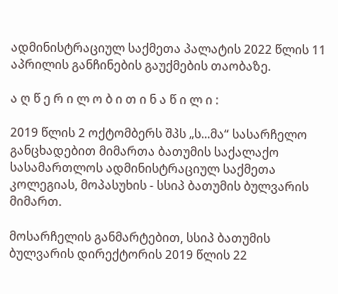ადმინისტრაციულ საქმეთა პალატის 2022 წლის 11 აპრილის განჩინების გაუქმების თაობაზე.

ა ღ წ ე რ ი ლ ო ბ ი თ ი ნ ა წ ი ლ ი :

2019 წლის 2 ოქტომბერს შპს „ს...მა“ სასარჩელო განცხადებით მიმართა ბათუმის საქალაქო სასამართლოს ადმინისტრაციულ საქმეთა კოლეგიას, მოპასუხის - სსიპ ბათუმის ბულვარის მიმართ.

მოსარჩელის განმარტებით, სსიპ ბათუმის ბულვარის დირექტორის 2019 წლის 22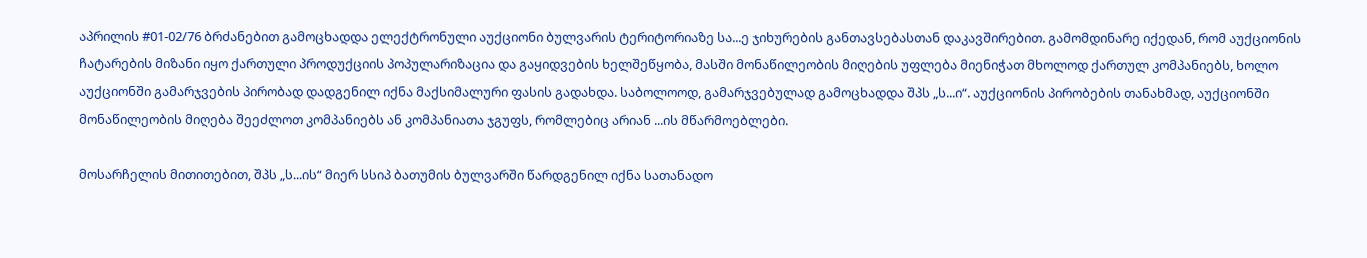აპრილის #01-02/76 ბრძანებით გამოცხადდა ელექტრონული აუქციონი ბულვარის ტერიტორიაზე სა...ე ჯიხურების განთავსებასთან დაკავშირებით. გამომდინარე იქედან, რომ აუქციონის ჩატარების მიზანი იყო ქართული პროდუქციის პოპულარიზაცია და გაყიდვების ხელშეწყობა, მასში მონაწილეობის მიღების უფლება მიენიჭათ მხოლოდ ქართულ კომპანიებს, ხოლო აუქციონში გამარჯვების პირობად დადგენილ იქნა მაქსიმალური ფასის გადახდა. საბოლოოდ, გამარჯვებულად გამოცხადდა შპს „ს...ი“. აუქციონის პირობების თანახმად, აუქციონში მონაწილეობის მიღება შეეძლოთ კომპანიებს ან კომპანიათა ჯგუფს, რომლებიც არიან ...ის მწარმოებლები.

მოსარჩელის მითითებით, შპს „ს...ის“ მიერ სსიპ ბათუმის ბულვარში წარდგენილ იქნა სათანადო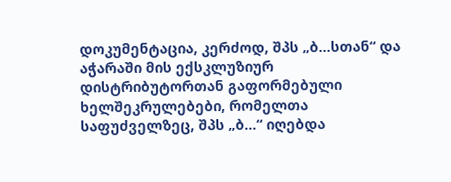დოკუმენტაცია, კერძოდ, შპს „ბ...სთან“ და აჭარაში მის ექსკლუზიურ დისტრიბუტორთან გაფორმებული ხელშეკრულებები, რომელთა საფუძველზეც, შპს „ბ...“ იღებდა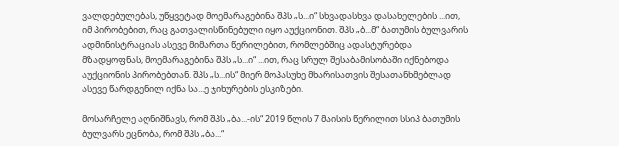ვალდებულებას, უწყვეტად მოემარაგებინა შპს „ს...ი“ სხვადასხვა დასახელების ...ით, იმ პირობებით, რაც გათვალისწინებული იყო აუქციონით. შპს „ბ...მ“ ბათუმის ბულვარის ადმინისტრაციას ასევე მიმართა წერილებით, რომლებშიც ადასტურებდა მზადყოფნას, მოემარაგებინა შპს „ს...ი“ ...ით, რაც სრულ შესაბამისობაში იქნებოდა აუქციონის პირობებთან. შპს „ს...ის“ მიერ მოპასუხე მხარისათვის შესათანხმებლად ასევე წარდგენილ იქნა სა...ე ჯიხურების ესკიზები.

მოსარჩელე აღნიშნავს, რომ შპს „ბა...-ის“ 2019 წლის 7 მაისის წერილით სსიპ ბათუმის ბულვარს ეცნობა, რომ შპს „ბა...“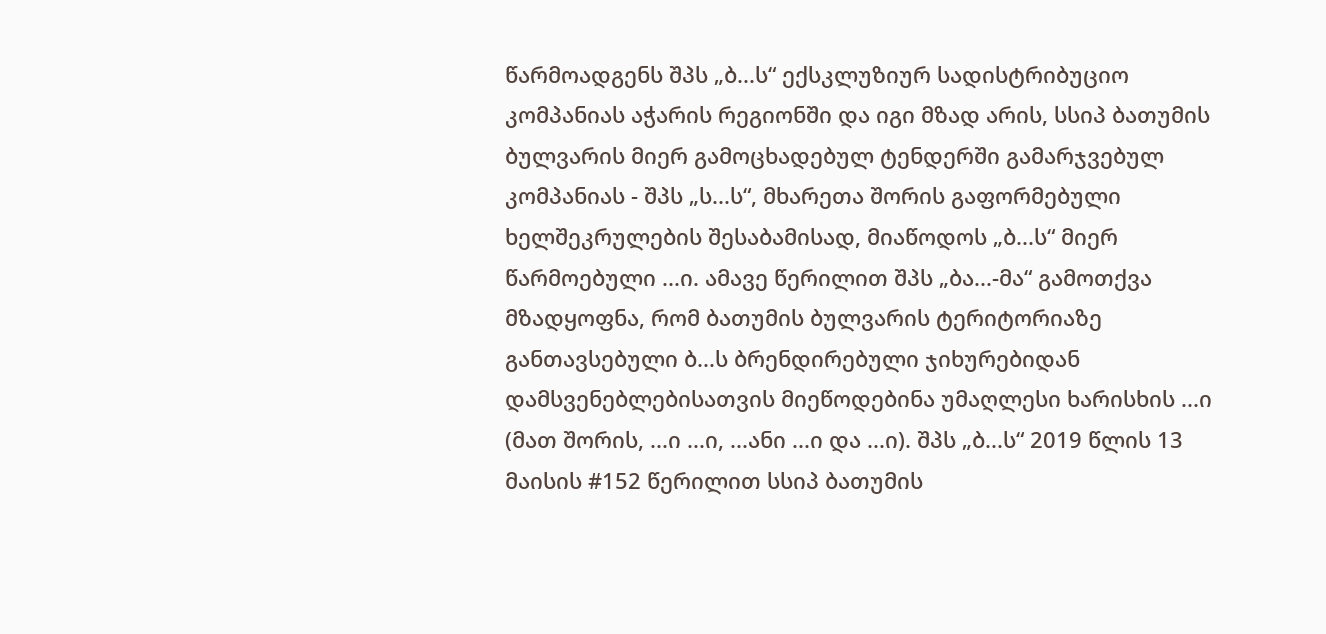წარმოადგენს შპს „ბ...ს“ ექსკლუზიურ სადისტრიბუციო კომპანიას აჭარის რეგიონში და იგი მზად არის, სსიპ ბათუმის ბულვარის მიერ გამოცხადებულ ტენდერში გამარჯვებულ კომპანიას - შპს „ს...ს“, მხარეთა შორის გაფორმებული ხელშეკრულების შესაბამისად, მიაწოდოს „ბ...ს“ მიერ წარმოებული ...ი. ამავე წერილით შპს „ბა...-მა“ გამოთქვა მზადყოფნა, რომ ბათუმის ბულვარის ტერიტორიაზე განთავსებული ბ...ს ბრენდირებული ჯიხურებიდან დამსვენებლებისათვის მიეწოდებინა უმაღლესი ხარისხის ...ი (მათ შორის, ...ი ...ი, ...ანი ...ი და ...ი). შპს „ბ...ს“ 2019 წლის 13 მაისის #152 წერილით სსიპ ბათუმის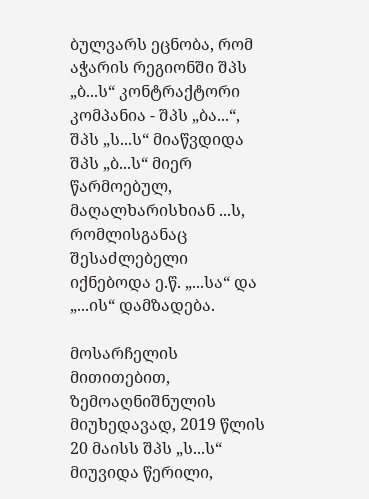ბულვარს ეცნობა, რომ აჭარის რეგიონში შპს „ბ...ს“ კონტრაქტორი კომპანია - შპს „ბა...“, შპს „ს...ს“ მიაწვდიდა შპს „ბ...ს“ მიერ წარმოებულ, მაღალხარისხიან ...ს, რომლისგანაც შესაძლებელი იქნებოდა ე.წ. „...სა“ და „...ის“ დამზადება.

მოსარჩელის მითითებით, ზემოაღნიშნულის მიუხედავად, 2019 წლის 20 მაისს შპს „ს...ს“ მიუვიდა წერილი,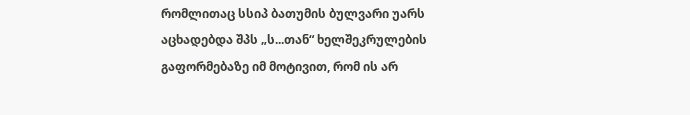რომლითაც სსიპ ბათუმის ბულვარი უარს აცხადებდა შპს „ს...თან“ ხელშეკრულების გაფორმებაზე იმ მოტივით, რომ ის არ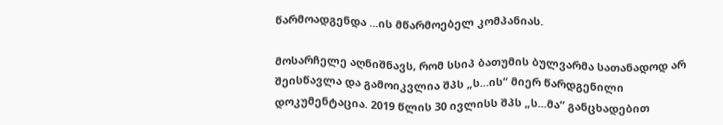წარმოადგენდა ...ის მწარმოებელ კომპანიას.

მოსარჩელე აღნიშნავს, რომ სსიპ ბათუმის ბულვარმა სათანადოდ არ შეისწავლა და გამოიკვლია შპს „ს...ის“ მიერ წარდგენილი დოკუმენტაცია. 2019 წლის 30 ივლისს შპს „ს...მა“ განცხადებით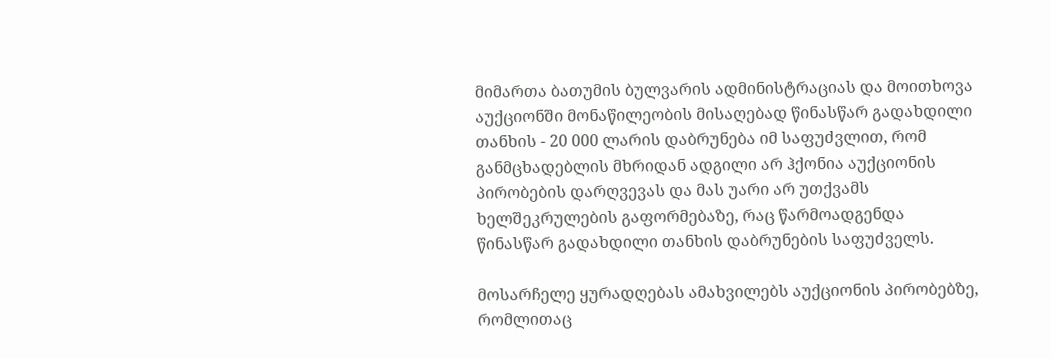მიმართა ბათუმის ბულვარის ადმინისტრაციას და მოითხოვა აუქციონში მონაწილეობის მისაღებად წინასწარ გადახდილი თანხის - 20 000 ლარის დაბრუნება იმ საფუძვლით, რომ განმცხადებლის მხრიდან ადგილი არ ჰქონია აუქციონის პირობების დარღვევას და მას უარი არ უთქვამს ხელშეკრულების გაფორმებაზე, რაც წარმოადგენდა წინასწარ გადახდილი თანხის დაბრუნების საფუძველს.

მოსარჩელე ყურადღებას ამახვილებს აუქციონის პირობებზე, რომლითაც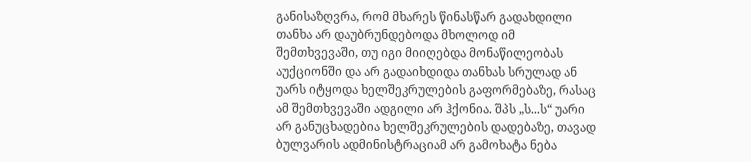განისაზღვრა, რომ მხარეს წინასწარ გადახდილი თანხა არ დაუბრუნდებოდა მხოლოდ იმ შემთხვევაში, თუ იგი მიიღებდა მონაწილეობას აუქციონში და არ გადაიხდიდა თანხას სრულად ან უარს იტყოდა ხელშეკრულების გაფორმებაზე, რასაც ამ შემთხვევაში ადგილი არ ჰქონია. შპს „ს...ს“ უარი არ განუცხადებია ხელშეკრულების დადებაზე, თავად ბულვარის ადმინისტრაციამ არ გამოხატა ნება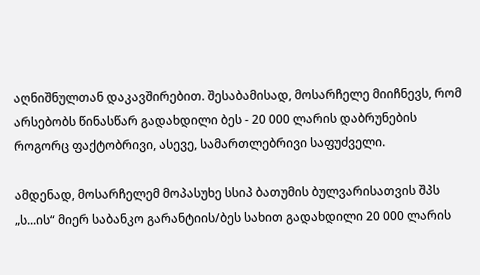აღნიშნულთან დაკავშირებით. შესაბამისად, მოსარჩელე მიიჩნევს, რომ არსებობს წინასწარ გადახდილი ბეს - 20 000 ლარის დაბრუნების როგორც ფაქტობრივი, ასევე, სამართლებრივი საფუძველი.

ამდენად, მოსარჩელემ მოპასუხე სსიპ ბათუმის ბულვარისათვის შპს „ს...ის“ მიერ საბანკო გარანტიის/ბეს სახით გადახდილი 20 000 ლარის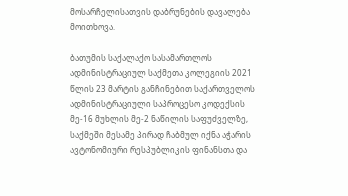მოსარჩელისათვის დაბრუნების დავალება მოითხოვა.

ბათუმის საქალაქო სასამართლოს ადმინისტრაციულ საქმეთა კოლეგიის 2021 წლის 23 მარტის განჩინებით საქართველოს ადმინისტრაციული საპროცესო კოდექსის მე-16 მუხლის მე-2 ნაწილის საფუძველზე, საქმეში მესამე პირად ჩაბმულ იქნა აჭარის ავტონომიური რესპუბლიკის ფინანსთა და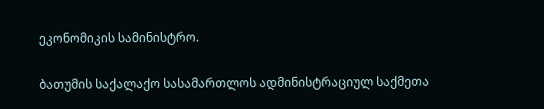ეკონომიკის სამინისტრო.

ბათუმის საქალაქო სასამართლოს ადმინისტრაციულ საქმეთა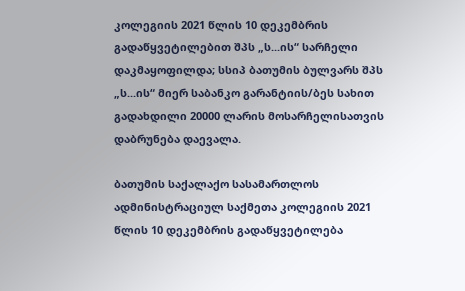კოლეგიის 2021 წლის 10 დეკემბრის გადაწყვეტილებით შპს „ს...ის“ სარჩელი დაკმაყოფილდა; სსიპ ბათუმის ბულვარს შპს „ს...ის“ მიერ საბანკო გარანტიის/ბეს სახით გადახდილი 20000 ლარის მოსარჩელისათვის დაბრუნება დაევალა.

ბათუმის საქალაქო სასამართლოს ადმინისტრაციულ საქმეთა კოლეგიის 2021 წლის 10 დეკემბრის გადაწყვეტილება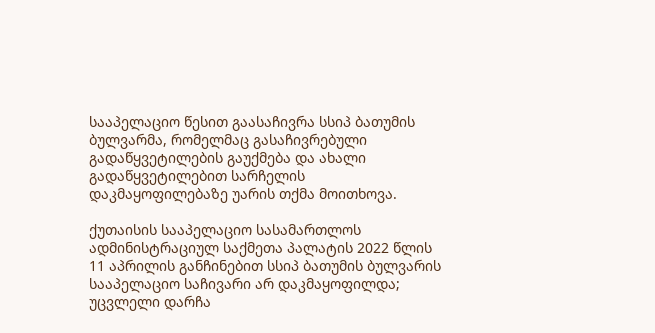სააპელაციო წესით გაასაჩივრა სსიპ ბათუმის ბულვარმა, რომელმაც გასაჩივრებული გადაწყვეტილების გაუქმება და ახალი გადაწყვეტილებით სარჩელის დაკმაყოფილებაზე უარის თქმა მოითხოვა.

ქუთაისის სააპელაციო სასამართლოს ადმინისტრაციულ საქმეთა პალატის 2022 წლის 11 აპრილის განჩინებით სსიპ ბათუმის ბულვარის სააპელაციო საჩივარი არ დაკმაყოფილდა; უცვლელი დარჩა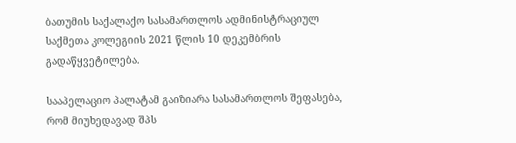ბათუმის საქალაქო სასამართლოს ადმინისტრაციულ საქმეთა კოლეგიის 2021 წლის 10 დეკემბრის გადაწყვეტილება.

სააპელაციო პალატამ გაიზიარა სასამართლოს შეფასება, რომ მიუხედავად შპს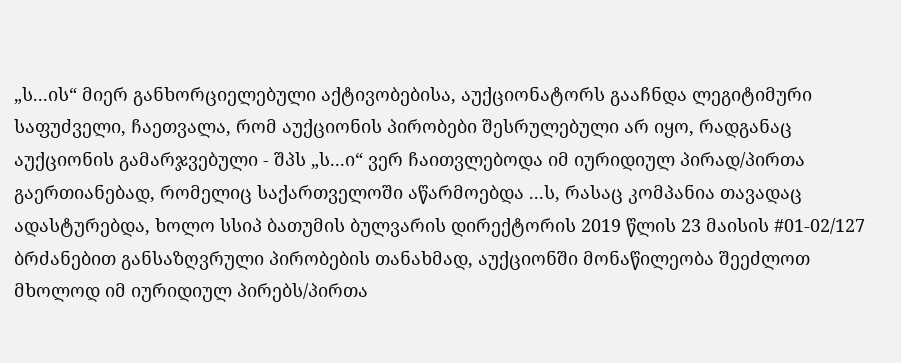„ს...ის“ მიერ განხორციელებული აქტივობებისა, აუქციონატორს გააჩნდა ლეგიტიმური საფუძველი, ჩაეთვალა, რომ აუქციონის პირობები შესრულებული არ იყო, რადგანაც აუქციონის გამარჯვებული - შპს „ს...ი“ ვერ ჩაითვლებოდა იმ იურიდიულ პირად/პირთა გაერთიანებად, რომელიც საქართველოში აწარმოებდა ...ს, რასაც კომპანია თავადაც ადასტურებდა, ხოლო სსიპ ბათუმის ბულვარის დირექტორის 2019 წლის 23 მაისის #01-02/127 ბრძანებით განსაზღვრული პირობების თანახმად, აუქციონში მონაწილეობა შეეძლოთ მხოლოდ იმ იურიდიულ პირებს/პირთა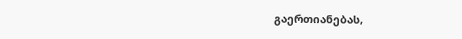გაერთიანებას,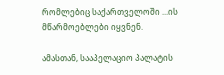რომლებიც საქართველოში ...ის მწარმოებლები იყვნენ.

ამასთან, სააპელაციო პალატის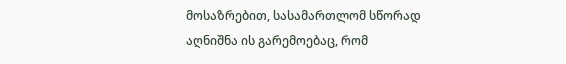მოსაზრებით, სასამართლომ სწორად აღნიშნა ის გარემოებაც, რომ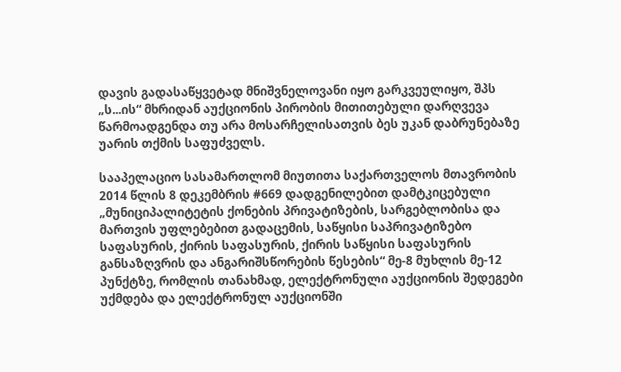დავის გადასაწყვეტად მნიშვნელოვანი იყო გარკვეულიყო, შპს „ს...ის“ მხრიდან აუქციონის პირობის მითითებული დარღვევა წარმოადგენდა თუ არა მოსარჩელისათვის ბეს უკან დაბრუნებაზე უარის თქმის საფუძველს.

სააპელაციო სასამართლომ მიუთითა საქართველოს მთავრობის 2014 წლის 8 დეკემბრის #669 დადგენილებით დამტკიცებული „მუნიციპალიტეტის ქონების პრივატიზების, სარგებლობისა და მართვის უფლებებით გადაცემის, საწყისი საპრივატიზებო საფასურის, ქირის საფასურის, ქირის საწყისი საფასურის განსაზღვრის და ანგარიშსწორების წესების“ მე-8 მუხლის მე-12 პუნქტზე, რომლის თანახმად, ელექტრონული აუქციონის შედეგები უქმდება და ელექტრონულ აუქციონში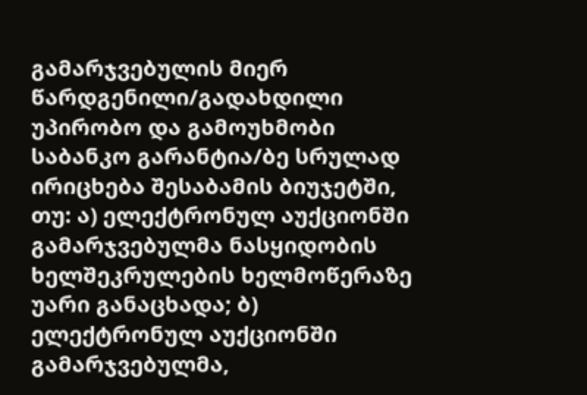გამარჯვებულის მიერ წარდგენილი/გადახდილი უპირობო და გამოუხმობი საბანკო გარანტია/ბე სრულად ირიცხება შესაბამის ბიუჯეტში, თუ: ა) ელექტრონულ აუქციონში გამარჯვებულმა ნასყიდობის ხელშეკრულების ხელმოწერაზე უარი განაცხადა; ბ) ელექტრონულ აუქციონში გამარჯვებულმა,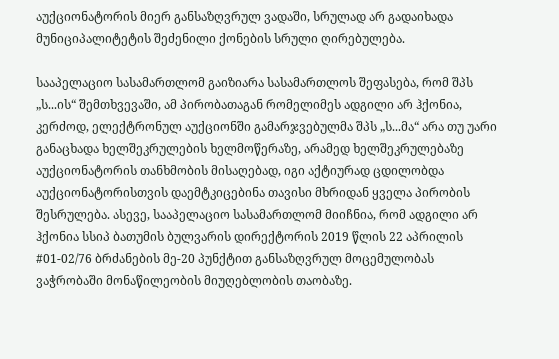აუქციონატორის მიერ განსაზღვრულ ვადაში, სრულად არ გადაიხადა მუნიციპალიტეტის შეძენილი ქონების სრული ღირებულება.

სააპელაციო სასამართლომ გაიზიარა სასამართლოს შეფასება, რომ შპს „ს...ის“ შემთხვევაში, ამ პირობათაგან რომელიმეს ადგილი არ ჰქონია, კერძოდ, ელექტრონულ აუქციონში გამარჯვებულმა შპს „ს...მა“ არა თუ უარი განაცხადა ხელშეკრულების ხელმოწერაზე, არამედ ხელშეკრულებაზე აუქციონატორის თანხმობის მისაღებად, იგი აქტიურად ცდილობდა აუქციონატორისთვის დაემტკიცებინა თავისი მხრიდან ყველა პირობის შესრულება. ასევე, სააპელაციო სასამართლომ მიიჩნია, რომ ადგილი არ ჰქონია სსიპ ბათუმის ბულვარის დირექტორის 2019 წლის 22 აპრილის #01-02/76 ბრძანების მე-20 პუნქტით განსაზღვრულ მოცემულობას ვაჭრობაში მონაწილეობის მიუღებლობის თაობაზე.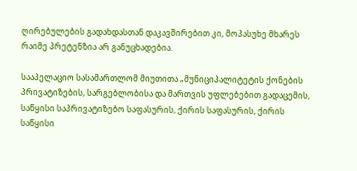ღირებულების გადახდასთან დაკავშირებით კი, მოპასუხე მხარეს რაიმე პრეტენზია არ განუცხადებია.

სააპელაციო სასამართლომ მიუთითა „მუნიციპალიტეტის ქონების პრივატიზების, სარგებლობისა და მართვის უფლებებით გადაცემის, საწყისი საპრივატიზებო საფასურის, ქირის საფასურის, ქირის საწყისი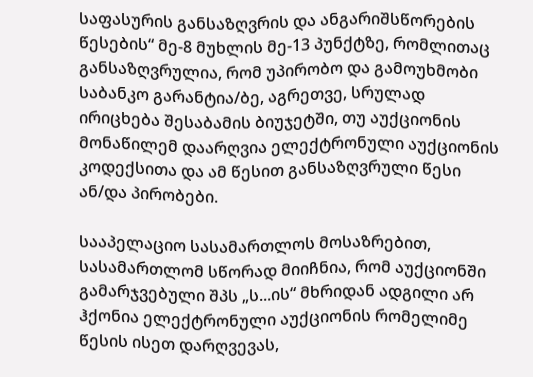საფასურის განსაზღვრის და ანგარიშსწორების წესების“ მე-8 მუხლის მე-13 პუნქტზე, რომლითაც განსაზღვრულია, რომ უპირობო და გამოუხმობი საბანკო გარანტია/ბე, აგრეთვე, სრულად ირიცხება შესაბამის ბიუჯეტში, თუ აუქციონის მონაწილემ დაარღვია ელექტრონული აუქციონის კოდექსითა და ამ წესით განსაზღვრული წესი ან/და პირობები.

სააპელაციო სასამართლოს მოსაზრებით, სასამართლომ სწორად მიიჩნია, რომ აუქციონში გამარჯვებული შპს „ს...ის“ მხრიდან ადგილი არ ჰქონია ელექტრონული აუქციონის რომელიმე წესის ისეთ დარღვევას,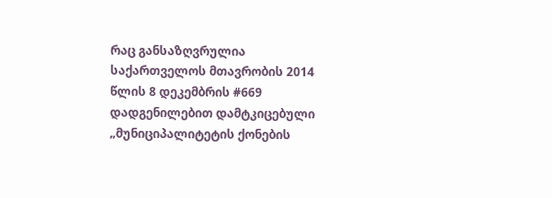რაც განსაზღვრულია საქართველოს მთავრობის 2014 წლის 8 დეკემბრის #669 დადგენილებით დამტკიცებული „მუნიციპალიტეტის ქონების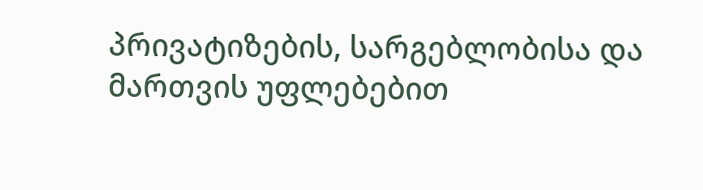პრივატიზების, სარგებლობისა და მართვის უფლებებით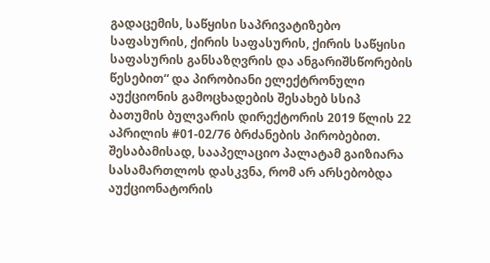გადაცემის, საწყისი საპრივატიზებო საფასურის, ქირის საფასურის, ქირის საწყისი საფასურის განსაზღვრის და ანგარიშსწორების წესებით“ და პირობიანი ელექტრონული აუქციონის გამოცხადების შესახებ სსიპ ბათუმის ბულვარის დირექტორის 2019 წლის 22 აპრილის #01-02/76 ბრძანების პირობებით. შესაბამისად, სააპელაციო პალატამ გაიზიარა სასამართლოს დასკვნა, რომ არ არსებობდა აუქციონატორის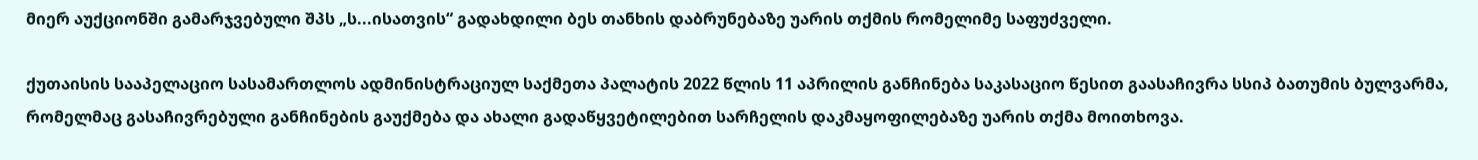მიერ აუქციონში გამარჯვებული შპს „ს...ისათვის“ გადახდილი ბეს თანხის დაბრუნებაზე უარის თქმის რომელიმე საფუძველი.

ქუთაისის სააპელაციო სასამართლოს ადმინისტრაციულ საქმეთა პალატის 2022 წლის 11 აპრილის განჩინება საკასაციო წესით გაასაჩივრა სსიპ ბათუმის ბულვარმა, რომელმაც გასაჩივრებული განჩინების გაუქმება და ახალი გადაწყვეტილებით სარჩელის დაკმაყოფილებაზე უარის თქმა მოითხოვა.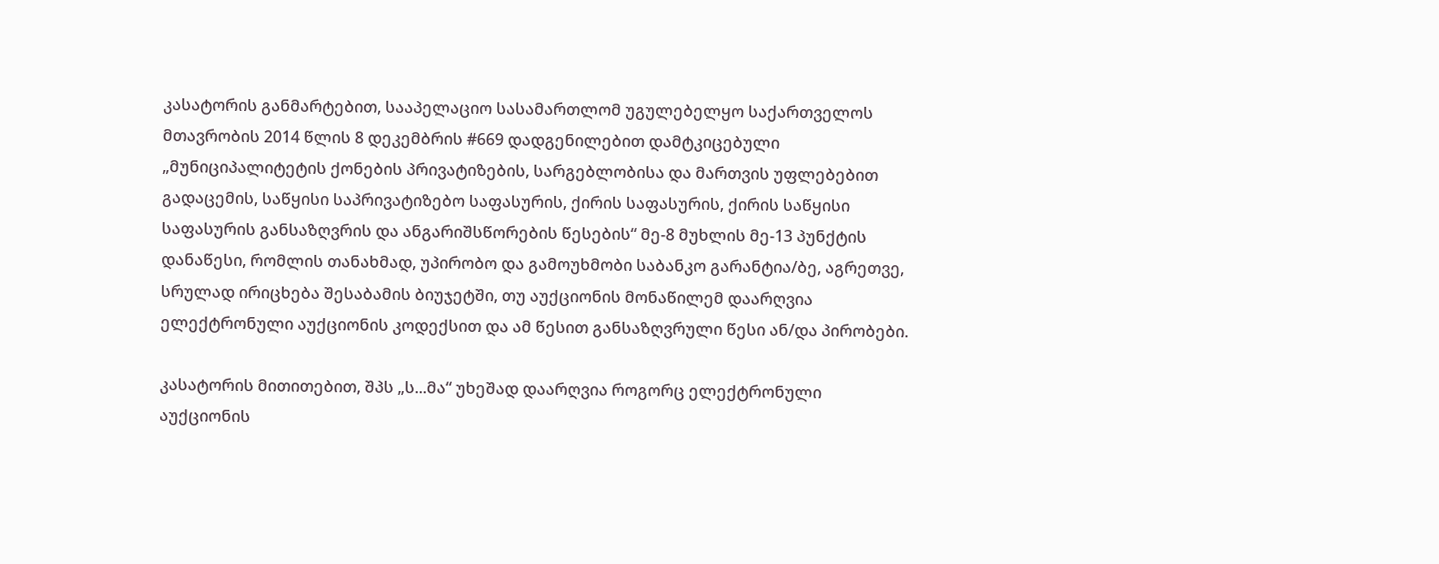კასატორის განმარტებით, სააპელაციო სასამართლომ უგულებელყო საქართველოს მთავრობის 2014 წლის 8 დეკემბრის #669 დადგენილებით დამტკიცებული „მუნიციპალიტეტის ქონების პრივატიზების, სარგებლობისა და მართვის უფლებებით გადაცემის, საწყისი საპრივატიზებო საფასურის, ქირის საფასურის, ქირის საწყისი საფასურის განსაზღვრის და ანგარიშსწორების წესების“ მე-8 მუხლის მე-13 პუნქტის დანაწესი, რომლის თანახმად, უპირობო და გამოუხმობი საბანკო გარანტია/ბე, აგრეთვე, სრულად ირიცხება შესაბამის ბიუჯეტში, თუ აუქციონის მონაწილემ დაარღვია ელექტრონული აუქციონის კოდექსით და ამ წესით განსაზღვრული წესი ან/და პირობები.

კასატორის მითითებით, შპს „ს...მა“ უხეშად დაარღვია როგორც ელექტრონული აუქციონის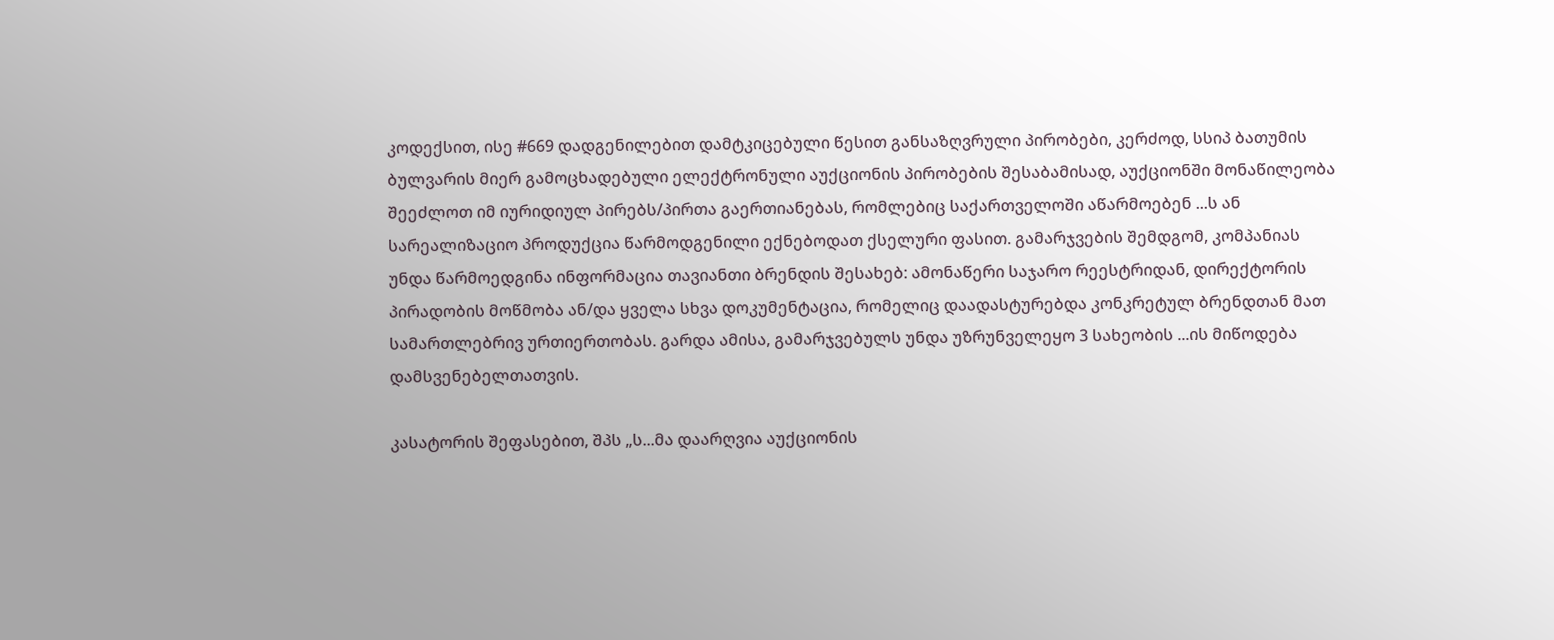კოდექსით, ისე #669 დადგენილებით დამტკიცებული წესით განსაზღვრული პირობები, კერძოდ, სსიპ ბათუმის ბულვარის მიერ გამოცხადებული ელექტრონული აუქციონის პირობების შესაბამისად, აუქციონში მონაწილეობა შეეძლოთ იმ იურიდიულ პირებს/პირთა გაერთიანებას, რომლებიც საქართველოში აწარმოებენ ...ს ან სარეალიზაციო პროდუქცია წარმოდგენილი ექნებოდათ ქსელური ფასით. გამარჯვების შემდგომ, კომპანიას უნდა წარმოედგინა ინფორმაცია თავიანთი ბრენდის შესახებ: ამონაწერი საჯარო რეესტრიდან, დირექტორის პირადობის მოწმობა ან/და ყველა სხვა დოკუმენტაცია, რომელიც დაადასტურებდა კონკრეტულ ბრენდთან მათ სამართლებრივ ურთიერთობას. გარდა ამისა, გამარჯვებულს უნდა უზრუნველეყო 3 სახეობის ...ის მიწოდება დამსვენებელთათვის.

კასატორის შეფასებით, შპს „ს...მა დაარღვია აუქციონის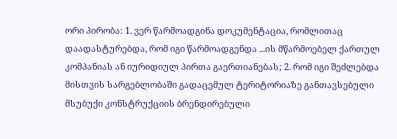ორი პირობა: 1. ვერ წარმოადგინა დოკუმენტაცია, რომლითაც დაადასტურებდა, რომ იგი წარმოადგენდა ...ის მწარმოებელ ქართულ კომპანიას ან იურიდიულ პირთა გაერთიანებას; 2. რომ იგი შეძლებდა მისთვის სარგებლობაში გადაცემულ ტერიტორიაზე განთავსებული მსუბუქი კონსტრუქციის ბრენდირებული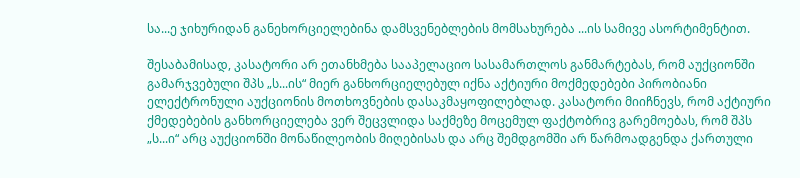სა...ე ჯიხურიდან განეხორციელებინა დამსვენებლების მომსახურება ...ის სამივე ასორტიმენტით.

შესაბამისად, კასატორი არ ეთანხმება სააპელაციო სასამართლოს განმარტებას, რომ აუქციონში გამარჯვებული შპს „ს...ის“ მიერ განხორციელებულ იქნა აქტიური მოქმედებები პირობიანი ელექტრონული აუქციონის მოთხოვნების დასაკმაყოფილებლად. კასატორი მიიჩნევს, რომ აქტიური ქმედებების განხორციელება ვერ შეცვლიდა საქმეზე მოცემულ ფაქტობრივ გარემოებას, რომ შპს „ს...ი“ არც აუქციონში მონაწილეობის მიღებისას და არც შემდგომში არ წარმოადგენდა ქართული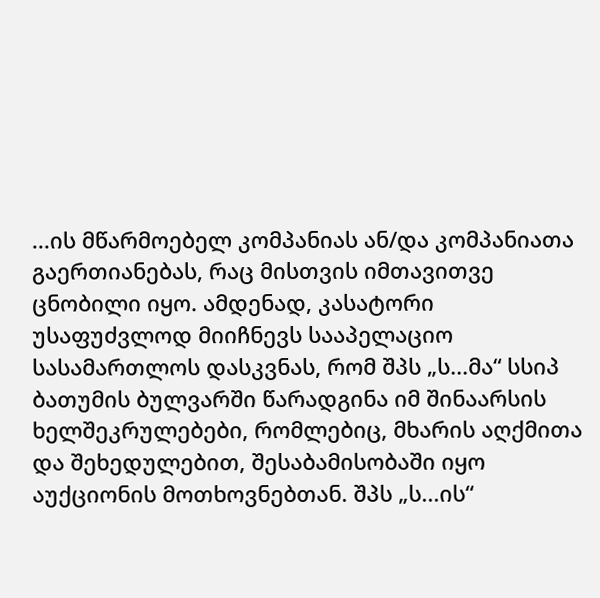...ის მწარმოებელ კომპანიას ან/და კომპანიათა გაერთიანებას, რაც მისთვის იმთავითვე ცნობილი იყო. ამდენად, კასატორი უსაფუძვლოდ მიიჩნევს სააპელაციო სასამართლოს დასკვნას, რომ შპს „ს...მა“ სსიპ ბათუმის ბულვარში წარადგინა იმ შინაარსის ხელშეკრულებები, რომლებიც, მხარის აღქმითა და შეხედულებით, შესაბამისობაში იყო აუქციონის მოთხოვნებთან. შპს „ს...ის“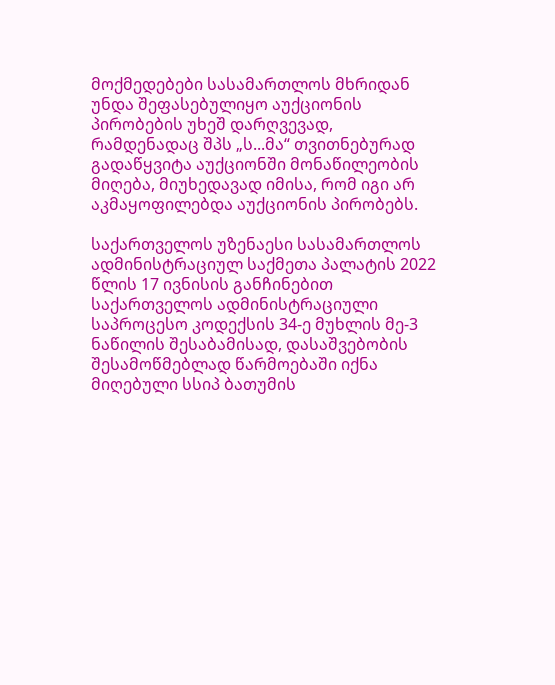მოქმედებები სასამართლოს მხრიდან უნდა შეფასებულიყო აუქციონის პირობების უხეშ დარღვევად, რამდენადაც შპს „ს...მა“ თვითნებურად გადაწყვიტა აუქციონში მონაწილეობის მიღება, მიუხედავად იმისა, რომ იგი არ აკმაყოფილებდა აუქციონის პირობებს.

საქართველოს უზენაესი სასამართლოს ადმინისტრაციულ საქმეთა პალატის 2022 წლის 17 ივნისის განჩინებით საქართველოს ადმინისტრაციული საპროცესო კოდექსის 34-ე მუხლის მე-3 ნაწილის შესაბამისად, დასაშვებობის შესამოწმებლად წარმოებაში იქნა მიღებული სსიპ ბათუმის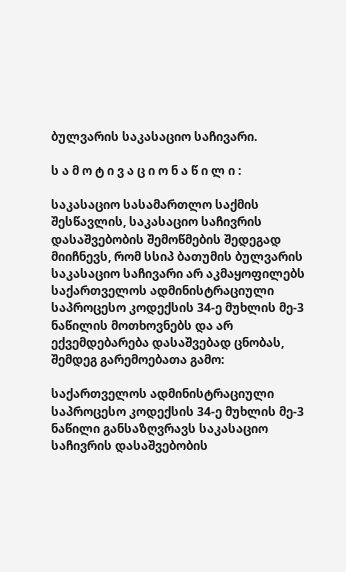ბულვარის საკასაციო საჩივარი.

ს ა მ ო ტ ი ვ ა ც ი ო ნ ა წ ი ლ ი :

საკასაციო სასამართლო საქმის შესწავლის, საკასაციო საჩივრის დასაშვებობის შემოწმების შედეგად მიიჩნევს, რომ სსიპ ბათუმის ბულვარის საკასაციო საჩივარი არ აკმაყოფილებს საქართველოს ადმინისტრაციული საპროცესო კოდექსის 34-ე მუხლის მე-3 ნაწილის მოთხოვნებს და არ ექვემდებარება დასაშვებად ცნობას, შემდეგ გარემოებათა გამო:

საქართველოს ადმინისტრაციული საპროცესო კოდექსის 34-ე მუხლის მე-3 ნაწილი განსაზღვრავს საკასაციო საჩივრის დასაშვებობის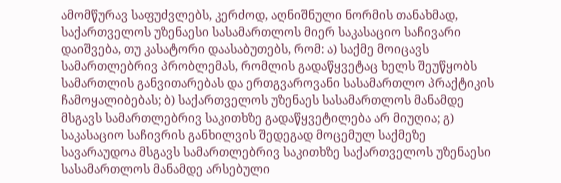ამომწურავ საფუძვლებს, კერძოდ, აღნიშნული ნორმის თანახმად, საქართველოს უზენაესი სასამართლოს მიერ საკასაციო საჩივარი დაიშვება, თუ კასატორი დაასაბუთებს, რომ: ა) საქმე მოიცავს სამართლებრივ პრობლემას, რომლის გადაწყვეტაც ხელს შეუწყობს სამართლის განვითარებას და ერთგვაროვანი სასამართლო პრაქტიკის ჩამოყალიბებას; ბ) საქართველოს უზენაეს სასამართლოს მანამდე მსგავს სამართლებრივ საკითხზე გადაწყვეტილება არ მიუღია; გ) საკასაციო საჩივრის განხილვის შედეგად მოცემულ საქმეზე სავარაუდოა მსგავს სამართლებრივ საკითხზე საქართველოს უზენაესი სასამართლოს მანამდე არსებული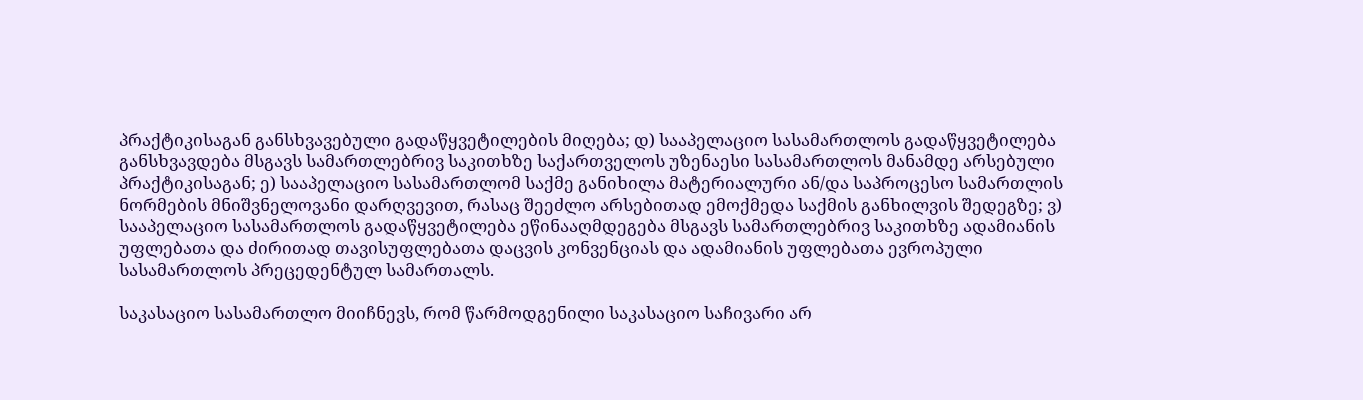პრაქტიკისაგან განსხვავებული გადაწყვეტილების მიღება; დ) სააპელაციო სასამართლოს გადაწყვეტილება განსხვავდება მსგავს სამართლებრივ საკითხზე საქართველოს უზენაესი სასამართლოს მანამდე არსებული პრაქტიკისაგან; ე) სააპელაციო სასამართლომ საქმე განიხილა მატერიალური ან/და საპროცესო სამართლის ნორმების მნიშვნელოვანი დარღვევით, რასაც შეეძლო არსებითად ემოქმედა საქმის განხილვის შედეგზე; ვ) სააპელაციო სასამართლოს გადაწყვეტილება ეწინააღმდეგება მსგავს სამართლებრივ საკითხზე ადამიანის უფლებათა და ძირითად თავისუფლებათა დაცვის კონვენციას და ადამიანის უფლებათა ევროპული სასამართლოს პრეცედენტულ სამართალს.

საკასაციო სასამართლო მიიჩნევს, რომ წარმოდგენილი საკასაციო საჩივარი არ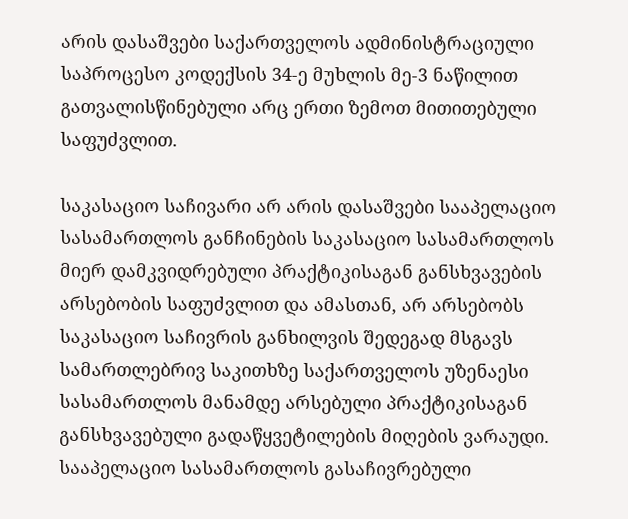არის დასაშვები საქართველოს ადმინისტრაციული საპროცესო კოდექსის 34-ე მუხლის მე-3 ნაწილით გათვალისწინებული არც ერთი ზემოთ მითითებული საფუძვლით.

საკასაციო საჩივარი არ არის დასაშვები სააპელაციო სასამართლოს განჩინების საკასაციო სასამართლოს მიერ დამკვიდრებული პრაქტიკისაგან განსხვავების არსებობის საფუძვლით და ამასთან, არ არსებობს საკასაციო საჩივრის განხილვის შედეგად მსგავს სამართლებრივ საკითხზე საქართველოს უზენაესი სასამართლოს მანამდე არსებული პრაქტიკისაგან განსხვავებული გადაწყვეტილების მიღების ვარაუდი. სააპელაციო სასამართლოს გასაჩივრებული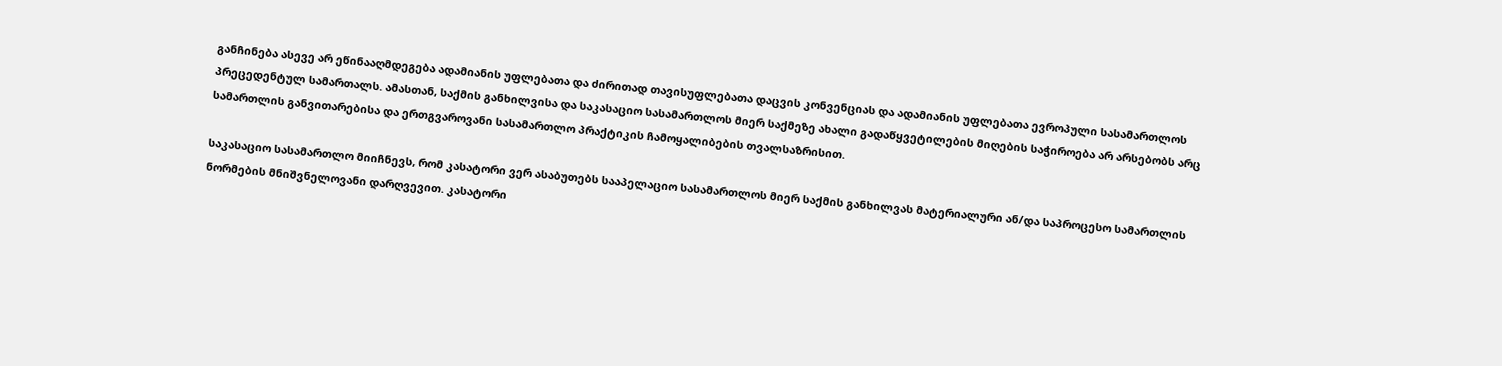განჩინება ასევე არ ეწინააღმდეგება ადამიანის უფლებათა და ძირითად თავისუფლებათა დაცვის კონვენციას და ადამიანის უფლებათა ევროპული სასამართლოს პრეცედენტულ სამართალს. ამასთან, საქმის განხილვისა და საკასაციო სასამართლოს მიერ საქმეზე ახალი გადაწყვეტილების მიღების საჭიროება არ არსებობს არც სამართლის განვითარებისა და ერთგვაროვანი სასამართლო პრაქტიკის ჩამოყალიბების თვალსაზრისით.

საკასაციო სასამართლო მიიჩნევს, რომ კასატორი ვერ ასაბუთებს სააპელაციო სასამართლოს მიერ საქმის განხილვას მატერიალური ან/და საპროცესო სამართლის ნორმების მნიშვნელოვანი დარღვევით. კასატორი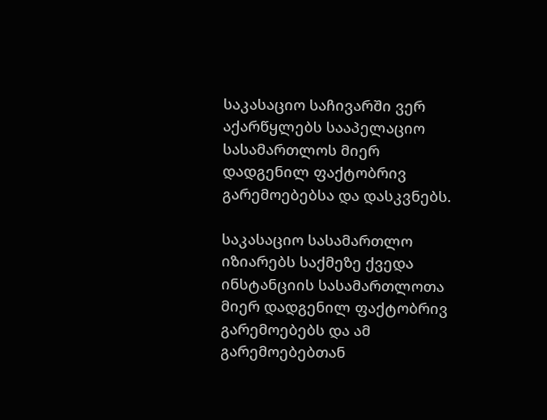საკასაციო საჩივარში ვერ აქარწყლებს სააპელაციო სასამართლოს მიერ დადგენილ ფაქტობრივ გარემოებებსა და დასკვნებს.

საკასაციო სასამართლო იზიარებს საქმეზე ქვედა ინსტანციის სასამართლოთა მიერ დადგენილ ფაქტობრივ გარემოებებს და ამ გარემოებებთან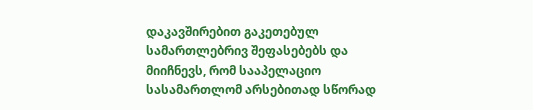დაკავშირებით გაკეთებულ სამართლებრივ შეფასებებს და მიიჩნევს, რომ სააპელაციო სასამართლომ არსებითად სწორად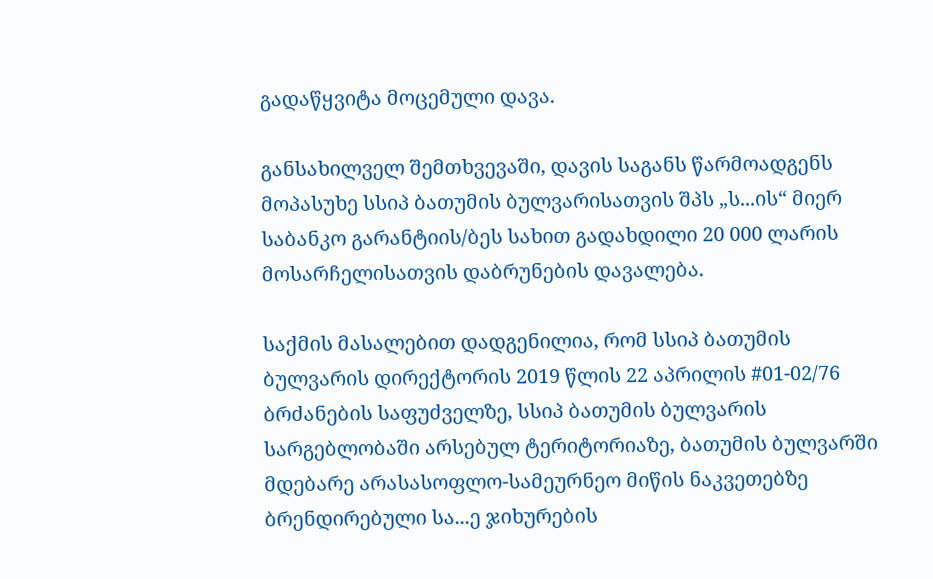გადაწყვიტა მოცემული დავა.

განსახილველ შემთხვევაში, დავის საგანს წარმოადგენს მოპასუხე სსიპ ბათუმის ბულვარისათვის შპს „ს...ის“ მიერ საბანკო გარანტიის/ბეს სახით გადახდილი 20 000 ლარის მოსარჩელისათვის დაბრუნების დავალება.

საქმის მასალებით დადგენილია, რომ სსიპ ბათუმის ბულვარის დირექტორის 2019 წლის 22 აპრილის #01-02/76 ბრძანების საფუძველზე, სსიპ ბათუმის ბულვარის სარგებლობაში არსებულ ტერიტორიაზე, ბათუმის ბულვარში მდებარე არასასოფლო-სამეურნეო მიწის ნაკვეთებზე ბრენდირებული სა...ე ჯიხურების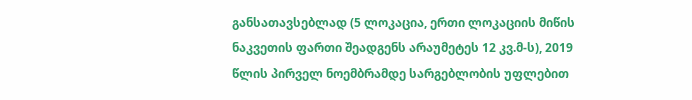განსათავსებლად (5 ლოკაცია, ერთი ლოკაციის მიწის ნაკვეთის ფართი შეადგენს არაუმეტეს 12 კვ.მ-ს), 2019 წლის პირველ ნოემბრამდე სარგებლობის უფლებით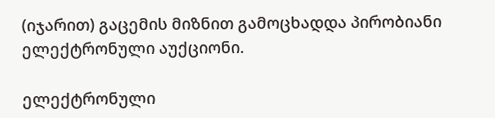(იჯარით) გაცემის მიზნით გამოცხადდა პირობიანი ელექტრონული აუქციონი.

ელექტრონული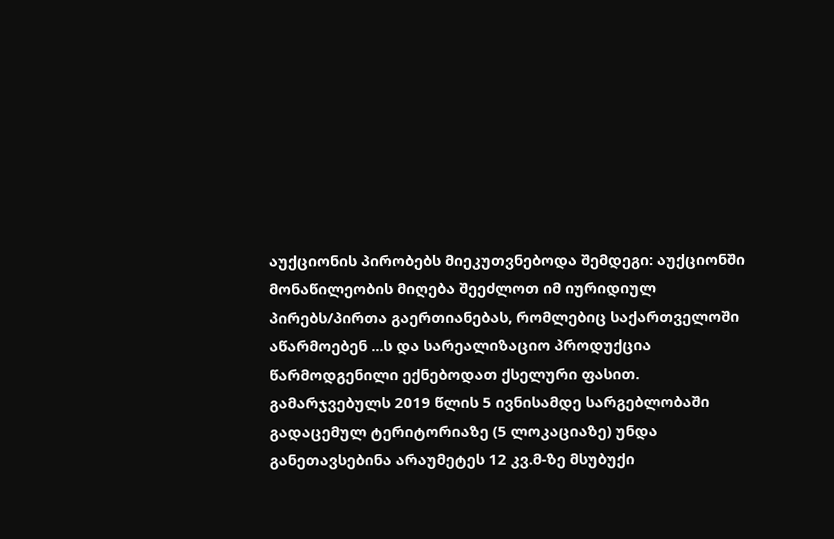აუქციონის პირობებს მიეკუთვნებოდა შემდეგი: აუქციონში მონაწილეობის მიღება შეეძლოთ იმ იურიდიულ პირებს/პირთა გაერთიანებას, რომლებიც საქართველოში აწარმოებენ ...ს და სარეალიზაციო პროდუქცია წარმოდგენილი ექნებოდათ ქსელური ფასით. გამარჯვებულს 2019 წლის 5 ივნისამდე სარგებლობაში გადაცემულ ტერიტორიაზე (5 ლოკაციაზე) უნდა განეთავსებინა არაუმეტეს 12 კვ.მ-ზე მსუბუქი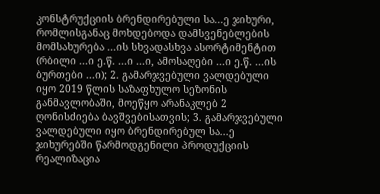კონსტრუქციის ბრენდირებული სა...ე ჯიხური, რომლისგანაც მოხდებოდა დამსვენებლების მომსახურება ...ის სხვადასხვა ასორტიმენტით (რბილი ...ი ე.წ. ...ი ...ი, ამოსაღები ...ი ე.წ. ...ის ბურთები ...ი); 2. გამარჯვებული ვალდებული იყო 2019 წლის საზაფხულო სეზონის განმავლობაში, მოეწყო არანაკლებ 2 ღონისძიება ბავშვებისათვის; 3. გამარჯვებული ვალდებული იყო ბრენდირებულ სა...ე ჯიხურებში წარმოდგენილი პროდუქციის რეალიზაცია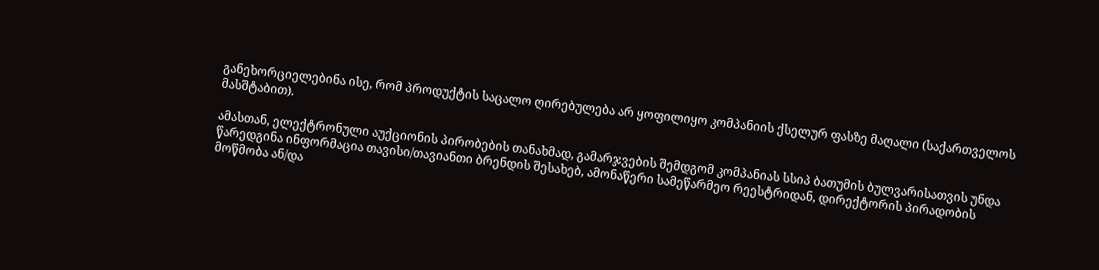განეხორციელებინა ისე, რომ პროდუქტის საცალო ღირებულება არ ყოფილიყო კომპანიის ქსელურ ფასზე მაღალი (საქართველოს მასშტაბით).

ამასთან, ელექტრონული აუქციონის პირობების თანახმად, გამარჯვების შემდგომ კომპანიას სსიპ ბათუმის ბულვარისათვის უნდა წარედგინა ინფორმაცია თავისი/თავიანთი ბრენდის შესახებ, ამონაწერი სამეწარმეო რეესტრიდან, დირექტორის პირადობის მოწმობა ან/და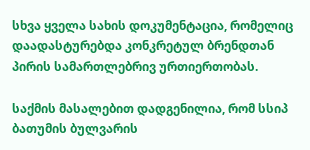სხვა ყველა სახის დოკუმენტაცია, რომელიც დაადასტურებდა კონკრეტულ ბრენდთან პირის სამართლებრივ ურთიერთობას.

საქმის მასალებით დადგენილია, რომ სსიპ ბათუმის ბულვარის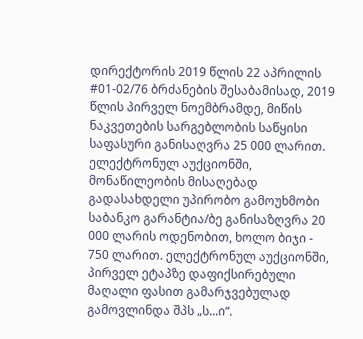დირექტორის 2019 წლის 22 აპრილის #01-02/76 ბრძანების შესაბამისად, 2019 წლის პირველ ნოემბრამდე, მიწის ნაკვეთების სარგებლობის საწყისი საფასური განისაღვრა 25 000 ლარით. ელექტრონულ აუქციონში, მონაწილეობის მისაღებად გადასახდელი უპირობო გამოუხმობი საბანკო გარანტია/ბე განისაზღვრა 20 000 ლარის ოდენობით, ხოლო ბიჯი - 750 ლარით. ელექტრონულ აუქციონში, პირველ ეტაპზე დაფიქსირებული მაღალი ფასით გამარჯვებულად გამოვლინდა შპს „ს...ი“.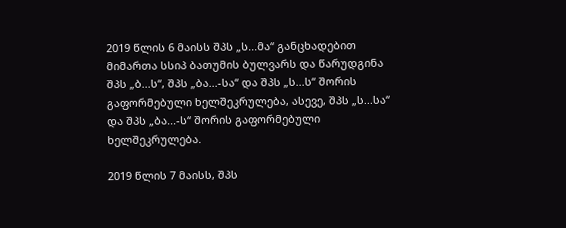2019 წლის 6 მაისს შპს „ს...მა“ განცხადებით მიმართა სსიპ ბათუმის ბულვარს და წარუდგინა შპს „ბ...ს“, შპს „ბა...-სა“ და შპს „ს...ს“ შორის გაფორმებული ხელშეკრულება, ასევე, შპს „ს...სა“ და შპს „ბა...-ს“ შორის გაფორმებული ხელშეკრულება.

2019 წლის 7 მაისს, შპს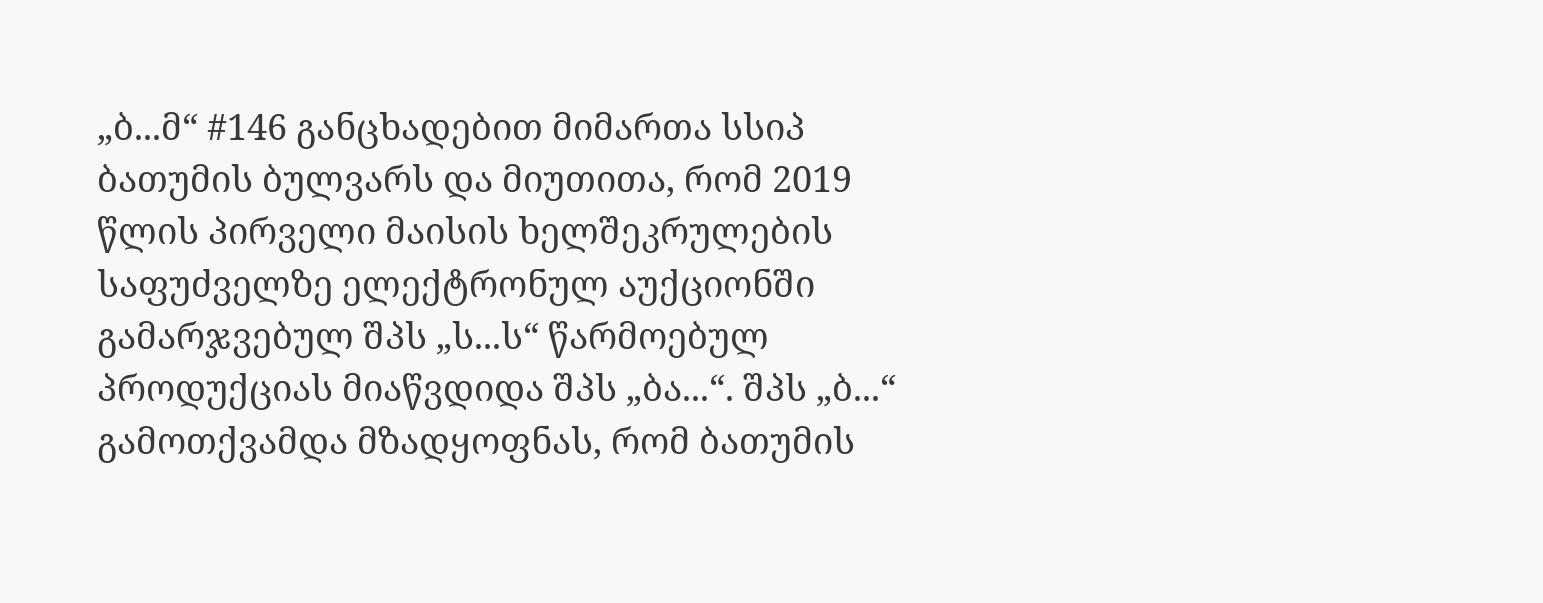„ბ...მ“ #146 განცხადებით მიმართა სსიპ ბათუმის ბულვარს და მიუთითა, რომ 2019 წლის პირველი მაისის ხელშეკრულების საფუძველზე ელექტრონულ აუქციონში გამარჯვებულ შპს „ს...ს“ წარმოებულ პროდუქციას მიაწვდიდა შპს „ბა...“. შპს „ბ...“ გამოთქვამდა მზადყოფნას, რომ ბათუმის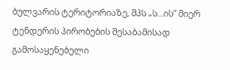ბულვარის ტერიტორიაზე, შპს „ს...ის“ მიერ ტენდერის პირობების შესაბამისად გამოსაყენებელი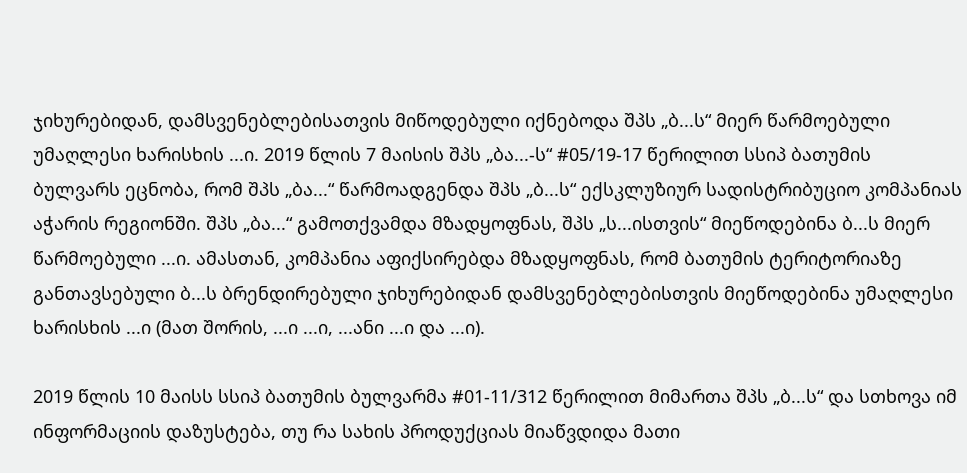ჯიხურებიდან, დამსვენებლებისათვის მიწოდებული იქნებოდა შპს „ბ...ს“ მიერ წარმოებული უმაღლესი ხარისხის ...ი. 2019 წლის 7 მაისის შპს „ბა...-ს“ #05/19-17 წერილით სსიპ ბათუმის ბულვარს ეცნობა, რომ შპს „ბა...“ წარმოადგენდა შპს „ბ...ს“ ექსკლუზიურ სადისტრიბუციო კომპანიას აჭარის რეგიონში. შპს „ბა...“ გამოთქვამდა მზადყოფნას, შპს „ს...ისთვის“ მიეწოდებინა ბ...ს მიერ წარმოებული ...ი. ამასთან, კომპანია აფიქსირებდა მზადყოფნას, რომ ბათუმის ტერიტორიაზე განთავსებული ბ...ს ბრენდირებული ჯიხურებიდან დამსვენებლებისთვის მიეწოდებინა უმაღლესი ხარისხის ...ი (მათ შორის, ...ი ...ი, ...ანი ...ი და ...ი).

2019 წლის 10 მაისს სსიპ ბათუმის ბულვარმა #01-11/312 წერილით მიმართა შპს „ბ...ს“ და სთხოვა იმ ინფორმაციის დაზუსტება, თუ რა სახის პროდუქციას მიაწვდიდა მათი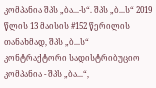კომპანია შპს „ბა...-ს“. შპს „ბ...ს“ 2019 წლის 13 მაისის #152 წერილის თანახმად, შპს „ბ...ს“ კონტრაქტორი სადისტრიბუციო კომპანია - შპს „ბა...“,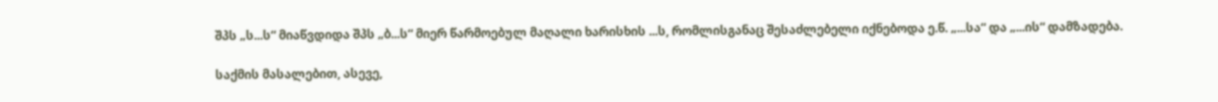შპს „ს...ს“ მიაწვდიდა შპს „ბ...ს“ მიერ წარმოებულ მაღალი ხარისხის ...ს, რომლისგანაც შესაძლებელი იქნებოდა ე.წ. „...სა“ და „...ის“ დამზადება.

საქმის მასალებით, ასევე,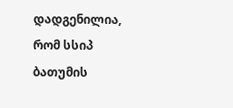დადგენილია, რომ სსიპ ბათუმის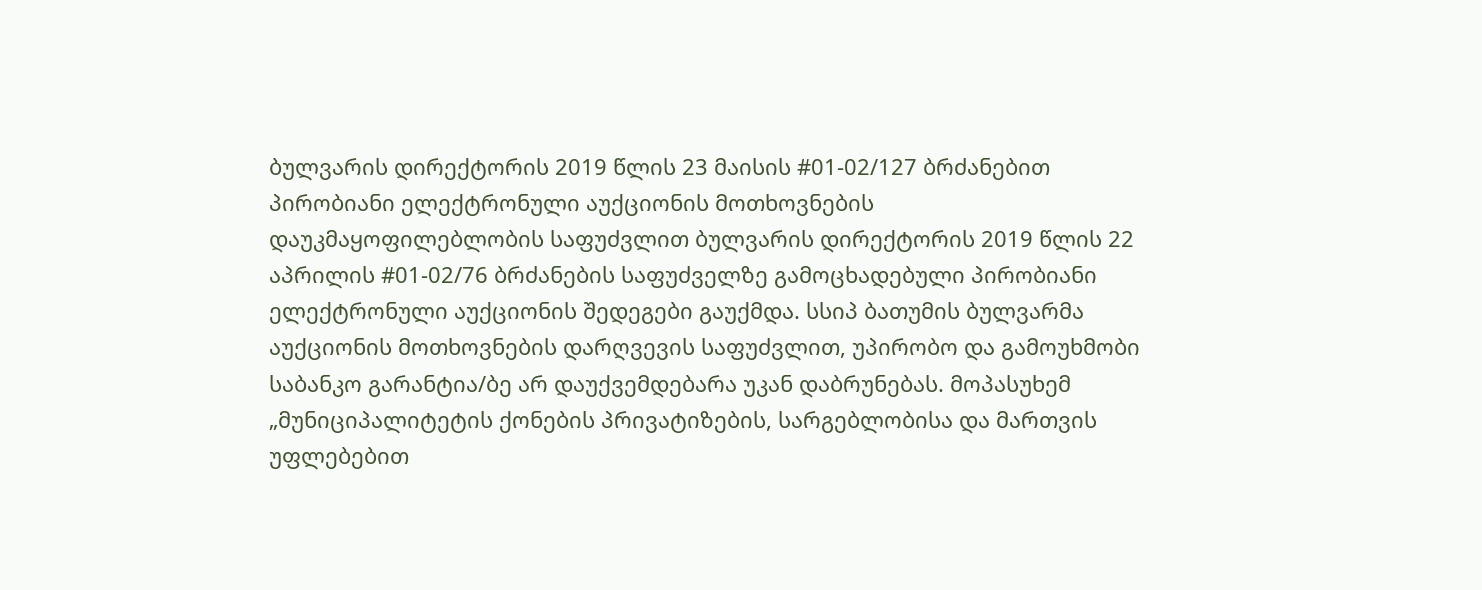ბულვარის დირექტორის 2019 წლის 23 მაისის #01-02/127 ბრძანებით პირობიანი ელექტრონული აუქციონის მოთხოვნების დაუკმაყოფილებლობის საფუძვლით ბულვარის დირექტორის 2019 წლის 22 აპრილის #01-02/76 ბრძანების საფუძველზე გამოცხადებული პირობიანი ელექტრონული აუქციონის შედეგები გაუქმდა. სსიპ ბათუმის ბულვარმა აუქციონის მოთხოვნების დარღვევის საფუძვლით, უპირობო და გამოუხმობი საბანკო გარანტია/ბე არ დაუქვემდებარა უკან დაბრუნებას. მოპასუხემ „მუნიციპალიტეტის ქონების პრივატიზების, სარგებლობისა და მართვის უფლებებით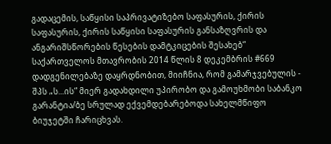გადაცემის, საწყისი საპრივატიზებო საფასურის, ქირის საფასურის, ქირის საწყისი საფასურის განსაზღვრის და ანგარიშსწორების წესების დამტკიცების შესახებ“ საქართველოს მთავრობის 2014 წლის 8 დეკემბრის #669 დადგენილებაზე დაყრდნობით, მიიჩნია, რომ გამარჯვებულის - შპს „ს...ის“ მიერ გადახდილი უპირობო და გამოუხმობი საბანკო გარანტია/ბე სრულად ექვემდებარებოდა სახელმწიფო ბიუჯეტში ჩარიცხვას.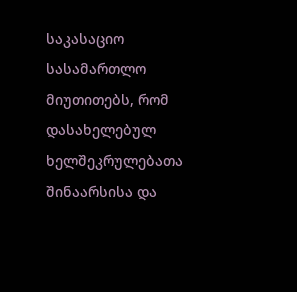საკასაციო სასამართლო მიუთითებს, რომ დასახელებულ ხელშეკრულებათა შინაარსისა და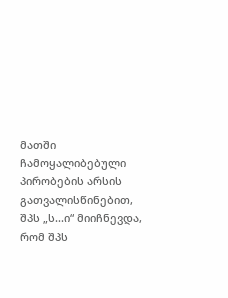მათში ჩამოყალიბებული პირობების არსის გათვალისწინებით, შპს „ს...ი“ მიიჩნევდა, რომ შპს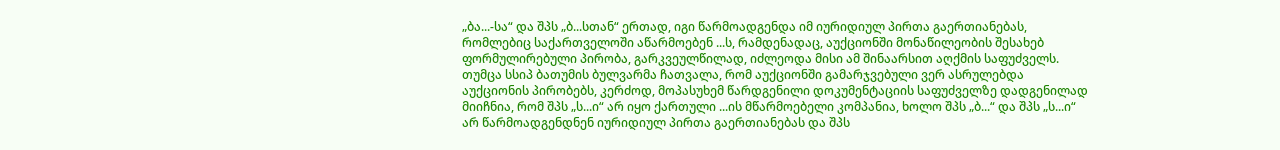„ბა...-სა“ და შპს „ბ...სთან“ ერთად, იგი წარმოადგენდა იმ იურიდიულ პირთა გაერთიანებას, რომლებიც საქართველოში აწარმოებენ ...ს, რამდენადაც, აუქციონში მონაწილეობის შესახებ ფორმულირებული პირობა, გარკვეულწილად, იძლეოდა მისი ამ შინაარსით აღქმის საფუძველს. თუმცა სსიპ ბათუმის ბულვარმა ჩათვალა, რომ აუქციონში გამარჯვებული ვერ ასრულებდა აუქციონის პირობებს, კერძოდ, მოპასუხემ წარდგენილი დოკუმენტაციის საფუძველზე დადგენილად მიიჩნია, რომ შპს „ს...ი“ არ იყო ქართული ...ის მწარმოებელი კომპანია, ხოლო შპს „ბ...“ და შპს „ს...ი“ არ წარმოადგენდნენ იურიდიულ პირთა გაერთიანებას და შპს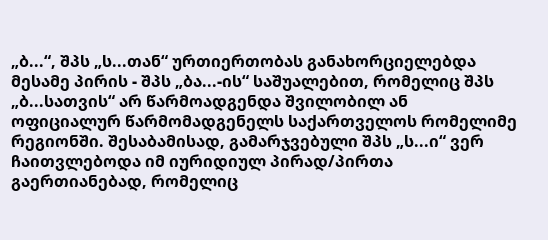„ბ...“, შპს „ს...თან“ ურთიერთობას განახორციელებდა მესამე პირის - შპს „ბა...-ის“ საშუალებით, რომელიც შპს „ბ...სათვის“ არ წარმოადგენდა შვილობილ ან ოფიციალურ წარმომადგენელს საქართველოს რომელიმე რეგიონში. შესაბამისად, გამარჯვებული შპს „ს...ი“ ვერ ჩაითვლებოდა იმ იურიდიულ პირად/პირთა გაერთიანებად, რომელიც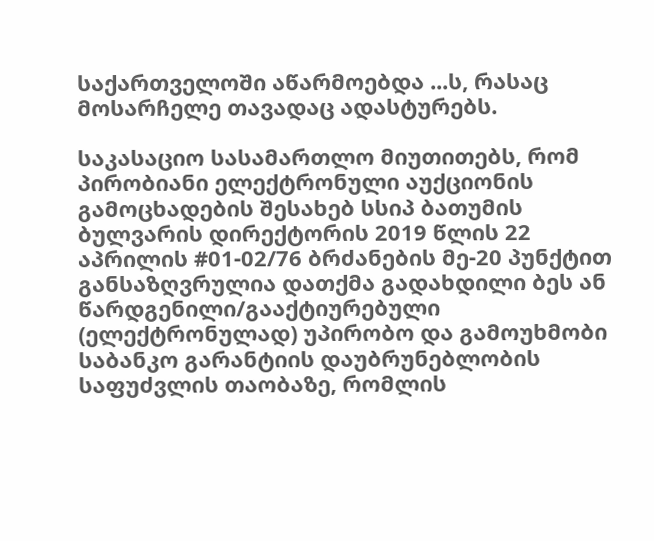საქართველოში აწარმოებდა ...ს, რასაც მოსარჩელე თავადაც ადასტურებს.

საკასაციო სასამართლო მიუთითებს, რომ პირობიანი ელექტრონული აუქციონის გამოცხადების შესახებ სსიპ ბათუმის ბულვარის დირექტორის 2019 წლის 22 აპრილის #01-02/76 ბრძანების მე-20 პუნქტით განსაზღვრულია დათქმა გადახდილი ბეს ან წარდგენილი/გააქტიურებული (ელექტრონულად) უპირობო და გამოუხმობი საბანკო გარანტიის დაუბრუნებლობის საფუძვლის თაობაზე, რომლის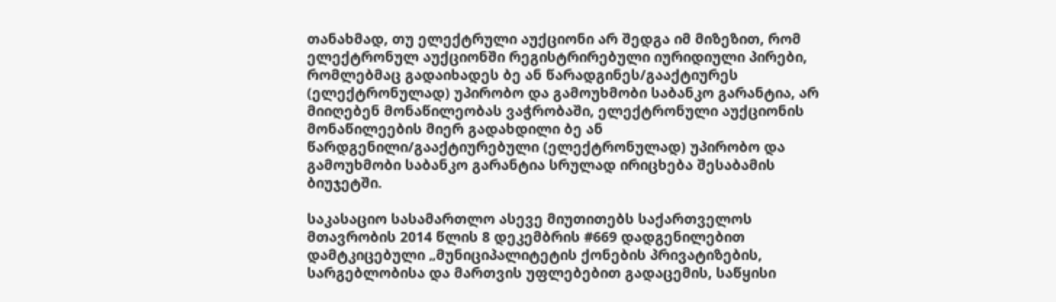თანახმად, თუ ელექტრული აუქციონი არ შედგა იმ მიზეზით, რომ ელექტრონულ აუქციონში რეგისტრირებული იურიდიული პირები, რომლებმაც გადაიხადეს ბე ან წარადგინეს/გააქტიურეს (ელექტრონულად) უპირობო და გამოუხმობი საბანკო გარანტია, არ მიიღებენ მონაწილეობას ვაჭრობაში, ელექტრონული აუქციონის მონაწილეების მიერ გადახდილი ბე ან წარდგენილი/გააქტიურებული (ელექტრონულად) უპირობო და გამოუხმობი საბანკო გარანტია სრულად ირიცხება შესაბამის ბიუჯეტში.

საკასაციო სასამართლო ასევე მიუთითებს საქართველოს მთავრობის 2014 წლის 8 დეკემბრის #669 დადგენილებით დამტკიცებული „მუნიციპალიტეტის ქონების პრივატიზების, სარგებლობისა და მართვის უფლებებით გადაცემის, საწყისი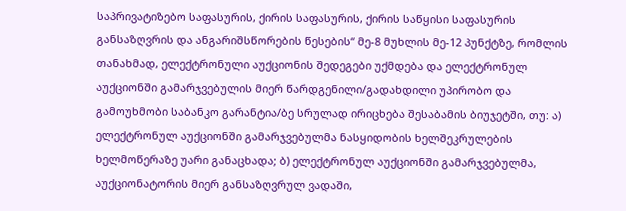საპრივატიზებო საფასურის, ქირის საფასურის, ქირის საწყისი საფასურის განსაზღვრის და ანგარიშსწორების წესების“ მე-8 მუხლის მე-12 პუნქტზე, რომლის თანახმად, ელექტრონული აუქციონის შედეგები უქმდება და ელექტრონულ აუქციონში გამარჯვებულის მიერ წარდგენილი/გადახდილი უპირობო და გამოუხმობი საბანკო გარანტია/ბე სრულად ირიცხება შესაბამის ბიუჯეტში, თუ: ა) ელექტრონულ აუქციონში გამარჯვებულმა ნასყიდობის ხელშეკრულების ხელმოწერაზე უარი განაცხადა; ბ) ელექტრონულ აუქციონში გამარჯვებულმა, აუქციონატორის მიერ განსაზღვრულ ვადაში,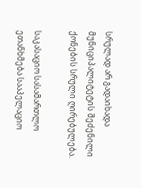სრულად არ გადაიხადა მუნიციპალიტეტის შეძენილი ქონების სრული ღირებულება.

საკასაციო სასამართლო ეთანხმება სააპელაციო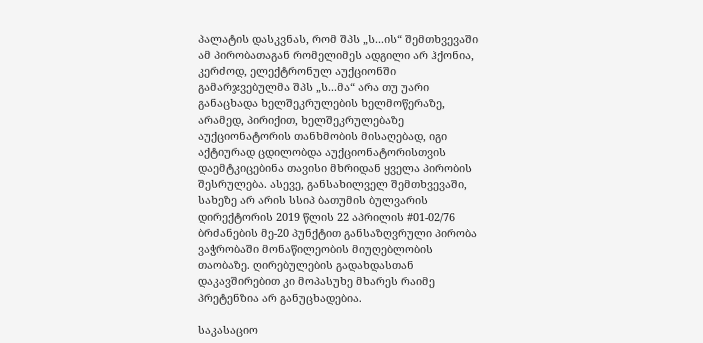პალატის დასკვნას, რომ შპს „ს...ის“ შემთხვევაში ამ პირობათაგან რომელიმეს ადგილი არ ჰქონია, კერძოდ, ელექტრონულ აუქციონში გამარჯვებულმა შპს „ს...მა“ არა თუ უარი განაცხადა ხელშეკრულების ხელმოწერაზე, არამედ, პირიქით, ხელშეკრულებაზე აუქციონატორის თანხმობის მისაღებად, იგი აქტიურად ცდილობდა აუქციონატორისთვის დაემტკიცებინა თავისი მხრიდან ყველა პირობის შესრულება. ასევე, განსახილველ შემთხვევაში, სახეზე არ არის სსიპ ბათუმის ბულვარის დირექტორის 2019 წლის 22 აპრილის #01-02/76 ბრძანების მე-20 პუნქტით განსაზღვრული პირობა ვაჭრობაში მონაწილეობის მიუღებლობის თაობაზე. ღირებულების გადახდასთან დაკავშირებით კი მოპასუხე მხარეს რაიმე პრეტენზია არ განუცხადებია.

საკასაციო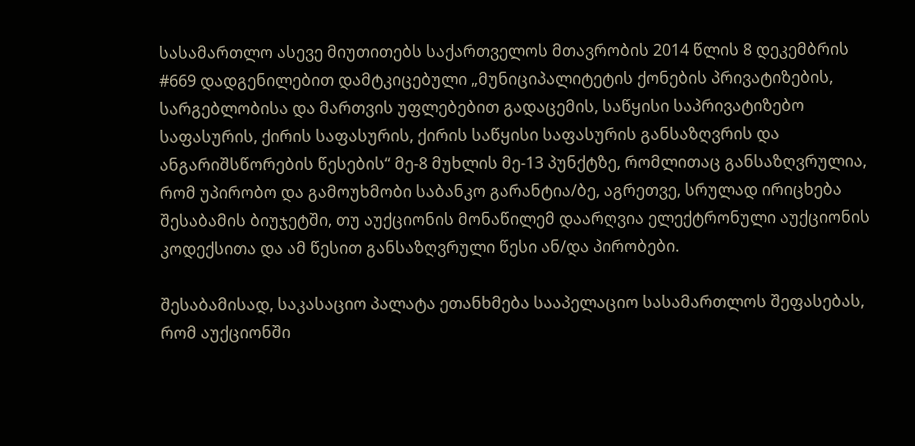სასამართლო ასევე მიუთითებს საქართველოს მთავრობის 2014 წლის 8 დეკემბრის #669 დადგენილებით დამტკიცებული „მუნიციპალიტეტის ქონების პრივატიზების, სარგებლობისა და მართვის უფლებებით გადაცემის, საწყისი საპრივატიზებო საფასურის, ქირის საფასურის, ქირის საწყისი საფასურის განსაზღვრის და ანგარიშსწორების წესების“ მე-8 მუხლის მე-13 პუნქტზე, რომლითაც განსაზღვრულია, რომ უპირობო და გამოუხმობი საბანკო გარანტია/ბე, აგრეთვე, სრულად ირიცხება შესაბამის ბიუჯეტში, თუ აუქციონის მონაწილემ დაარღვია ელექტრონული აუქციონის კოდექსითა და ამ წესით განსაზღვრული წესი ან/და პირობები.

შესაბამისად, საკასაციო პალატა ეთანხმება სააპელაციო სასამართლოს შეფასებას, რომ აუქციონში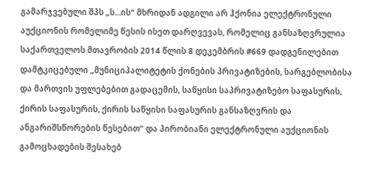გამარჯვებული შპს „ს...ის“ მხრიდან ადგილი არ ჰქონია ელექტრონული აუქციონის რომელიმე წესის ისეთ დარღვევას, რომელიც განსაზღვრულია საქართველოს მთავრობის 2014 წლის 8 დეკემბრის #669 დადგენილებით დამტკიცებული „მუნიციპალიტეტის ქონების პრივატიზების, სარგებლობისა და მართვის უფლებებით გადაცემის, საწყისი საპრივატიზებო საფასურის, ქირის საფასურის, ქირის საწყისი საფასურის განსაზღვრის და ანგარიშსწორების წესებით“ და პირობიანი ელექტრონული აუქციონის გამოცხადების შესახებ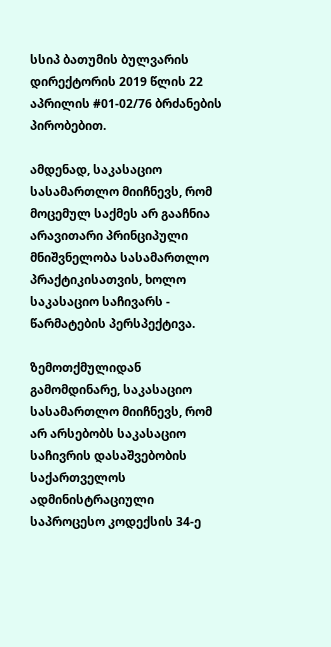სსიპ ბათუმის ბულვარის დირექტორის 2019 წლის 22 აპრილის #01-02/76 ბრძანების პირობებით.

ამდენად, საკასაციო სასამართლო მიიჩნევს, რომ მოცემულ საქმეს არ გააჩნია არავითარი პრინციპული მნიშვნელობა სასამართლო პრაქტიკისათვის, ხოლო საკასაციო საჩივარს - წარმატების პერსპექტივა.

ზემოთქმულიდან გამომდინარე, საკასაციო სასამართლო მიიჩნევს, რომ არ არსებობს საკასაციო საჩივრის დასაშვებობის საქართველოს ადმინისტრაციული საპროცესო კოდექსის 34-ე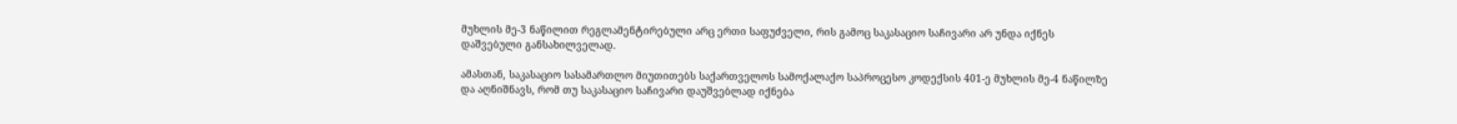მუხლის მე-3 ნაწილით რეგლამენტირებული არც ერთი საფუძველი, რის გამოც საკასაციო საჩივარი არ უნდა იქნეს დაშვებული განსახილველად.

ამასთან, საკასაციო სასამართლო მიუთითებს საქართველოს სამოქალაქო საპროცესო კოდექსის 401-ე მუხლის მე-4 ნაწილზე და აღნიშნავს, რომ თუ საკასაციო საჩივარი დაუშვებლად იქნება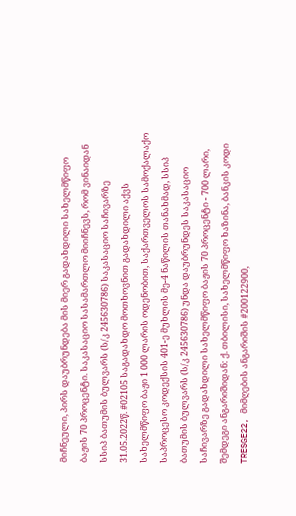მიჩნეული, პირს დაუბრუნდება მის მიერ გადახდილი სახელმწიფო ბაჟის 70 პროცენტი. საკასაციო სასამართლო მიიჩნევს, რომ ვინაიდან სსიპ ბათუმის ბულვარს (ს/კ 245630786) საკასაციო საჩივარზე 31.05.2022წ. #02105 საგადახდო მოთხოვნით გადახდილი აქვს სახელმწიფო ბაჟი 1 000 ლარის ოდენობით, საქართველოს სამოქალაქო საპროცესო კოდექსის 401-ე მუხლის მე-4 ნაწილის თანახმად, სსიპ ბათუმის ბულვარს (ს/კ 245630786) უნდა დაუბრუნდეს საკასაციო საჩივარზე გადახდილი სახელმწიფო ბაჟის 70 პროცენტი - 700 ლარი, შემდეგი ანგარიშიდან: ქ. თბილისი, სახელმწიფო ხაზინა, ბანკის კოდი TRESGE22, მიმღების ანგარიშის #200122900,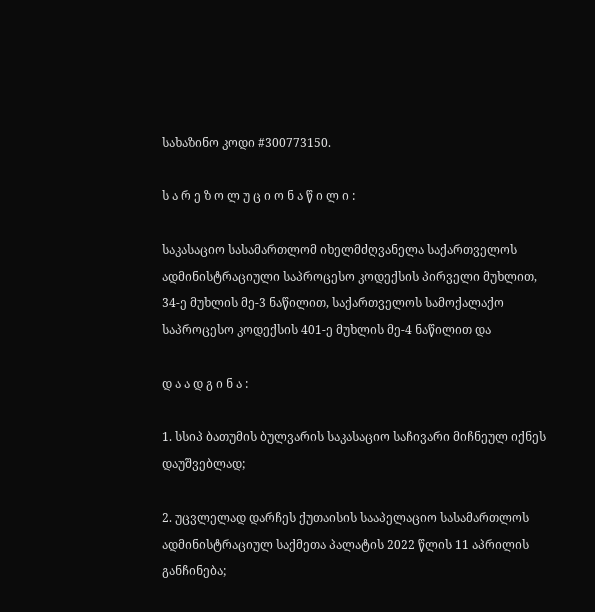სახაზინო კოდი #300773150.

ს ა რ ე ზ ო ლ უ ც ი ო ნ ა წ ი ლ ი :

საკასაციო სასამართლომ იხელმძღვანელა საქართველოს ადმინისტრაციული საპროცესო კოდექსის პირველი მუხლით, 34-ე მუხლის მე-3 ნაწილით, საქართველოს სამოქალაქო საპროცესო კოდექსის 401-ე მუხლის მე-4 ნაწილით და

დ ა ა დ გ ი ნ ა :

1. სსიპ ბათუმის ბულვარის საკასაციო საჩივარი მიჩნეულ იქნეს დაუშვებლად;

2. უცვლელად დარჩეს ქუთაისის სააპელაციო სასამართლოს ადმინისტრაციულ საქმეთა პალატის 2022 წლის 11 აპრილის განჩინება;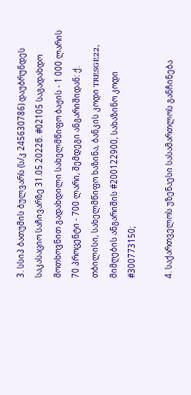3. სსიპ ბათუმის ბულვარს (ს/კ 245630786) დაუბრუნდეს საკასაციო საჩივარზე 31.05.2022წ. #02105 საგადახდო მოთხოვნით გადახდილი სახელმწიფო ბაჟის - 1 000 ლარის 70 პროცენტი - 700 ლარი, შემდეგი ანგარიშიდან: ქ. თბილისი, სახელმწიფო ხაზინა, ბანკის კოდი TRESGE22, მიმღების ანგარიშის #200122900, სახაზინო კოდი #300773150;

4. საქართველოს უზენაესი სასამართლოს განჩინება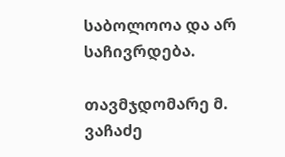საბოლოოა და არ საჩივრდება.

თავმჯდომარე მ. ვაჩაძე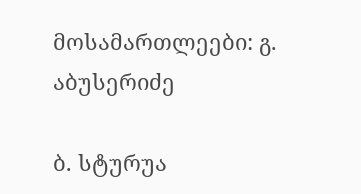მოსამართლეები: გ. აბუსერიძე

ბ. სტურუა